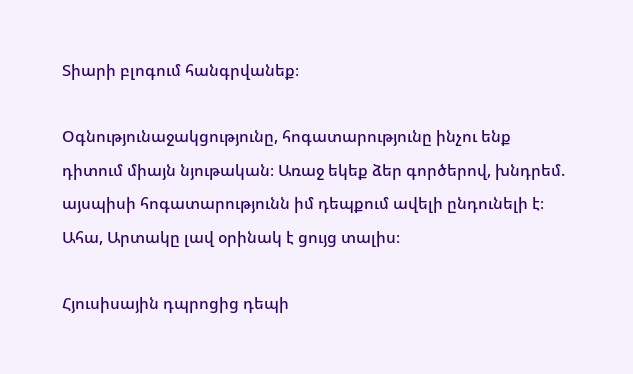Տիարի բլոգում հանգրվանեք։

Օգնությունաջակցությունը, հոգատարությունը ինչու ենք դիտում միայն նյութական։ Առաջ եկեք ձեր գործերով, խնդրեմ. այսպիսի հոգատարությունն իմ դեպքում ավելի ընդունելի է։ Ահա, Արտակը լավ օրինակ է ցույց տալիս։

Հյուսիսային դպրոցից դեպի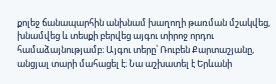քոլեջ ճանապարհին անխնամ խաղողի թառման մշակվեց, խնամվեց և տեսքի բերվեց այգու տիրոջ որդու համաձայնությամբ։ Այգու տերը՝ Ռուբեն Քարտաշյանը, անցյալ տարի մահացել է։ Նա աշխատել է Երևանի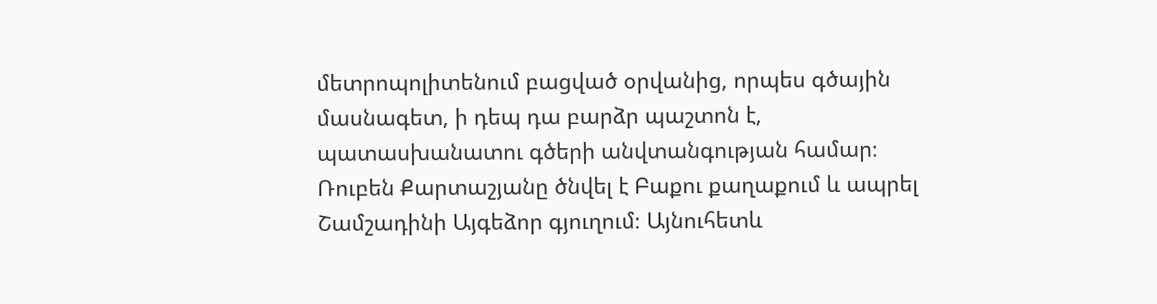մետրոպոլիտենում բացված օրվանից, որպես գծային մասնագետ, ի դեպ դա բարձր պաշտոն է, պատասխանատու գծերի անվտանգության համար։ Ռուբեն Քարտաշյանը ծնվել է Բաքու քաղաքում և ապրել Շամշադինի Այգեձոր գյուղում։ Այնուհետև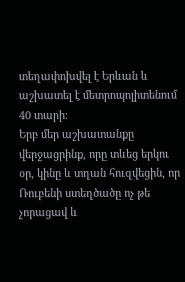տեղափոխվել է Երևան և աշխատել է մետրոպոլիտենում 40 տարի։
Երբ մեր աշխատանքը վերջացրինք, որը տևեց երկու օր, կինը և տղան հուզվեցին, որ Ռուբենի ստեղծածը ոչ թե չորացավ և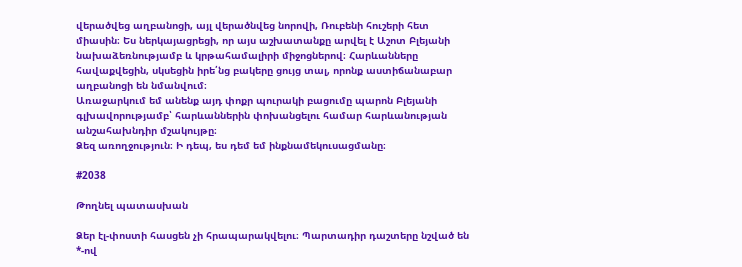վերածվեց աղբանոցի, այլ վերածնվեց նորովի, Ռուբենի հուշերի հետ միասին։ Ես ներկայացրեցի, որ այս աշխատանքը արվել է Աշոտ Բլեյանի նախաձեռնությամբ և կրթահամալիրի միջոցներով։ Հարևանները հավաքվեցին, սկսեցին իրե՛նց բակերը ցույց տալ, որոնք աստիճանաբար աղբանոցի են նմանվում։
Առաջարկում եմ անենք այդ փոքր պուրակի բացումը պարոն Բլեյանի գլխավորությամբ՝ հարևաններին փոխանցելու համար հարևանության անշահախնդիր մշակույթը։
Ձեզ առողջություն։ Ի դեպ, ես դեմ եմ ինքնամեկուսացմանը։

#2038

Թողնել պատասխան

Ձեր էլ-փոստի հասցեն չի հրապարակվելու։ Պարտադիր դաշտերը նշված են *-ով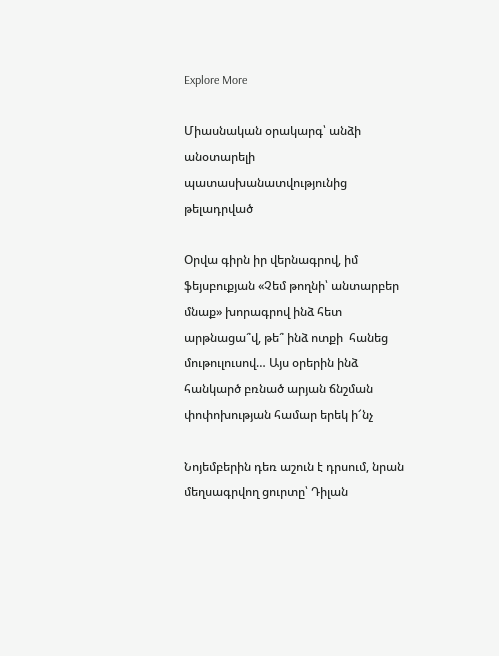Explore More

Միասնական օրակարգ՝ անձի անօտարելի պատասխանատվությունից թելադրված

Օրվա գիրն իր վերնագրով, իմ ֆեյսբուքյան «Չեմ թողնի՝ անտարբեր մնաք» խորագրով ինձ հետ արթնացա՞վ, թե՞ ինձ ոտքի  հանեց մութուլուսով… Այս օրերին ինձ հանկարծ բռնած արյան ճնշման փոփոխության համար երեկ ի՜նչ

Նոյեմբերին դեռ աշուն է դրսում, նրան մեղսագրվող ցուրտը՝ Դիլան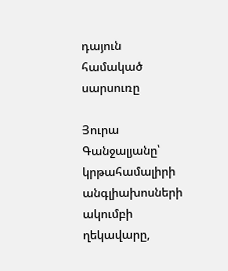դայուն համակած սարսուռը

Յուրա Գանջալյանը՝ կրթահամալիրի անգլիախոսների ակումբի ղեկավարը,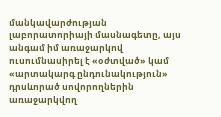մանկավարժության լաբորատորիայի մասնագետը, այս անգամ իմ առաջարկով  ուսումնասիրել է «օժտված» կամ «արտակարգ ընդունակություն» դրսևորած սովորողներին առաջարկվող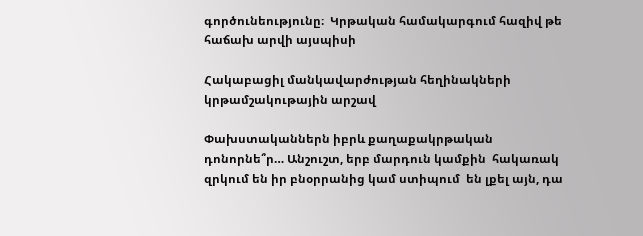գործունեությունը։  Կրթական համակարգում հազիվ թե հաճախ արվի այսպիսի

Հակաբացիլ մանկավարժության հեղինակների կրթամշակութային արշավ

Փախստականներն իբրև քաղաքակրթական դոնորնե՞ր… Անշուշտ, երբ մարդուն կամքին  հակառակ զրկում են իր բնօրրանից կամ ստիպում  են լքել այն, դա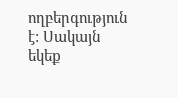ողբերգություն է: Սակայն եկեք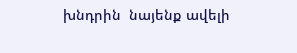խնդրին  նայենք ավելի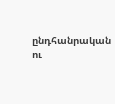ընդհանրական ու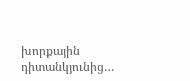խորքային  դիտանկյունից…